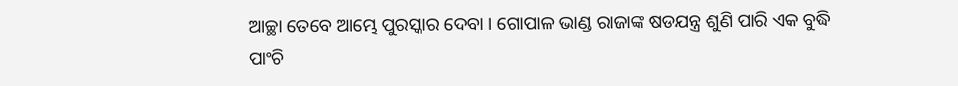ଆଚ୍ଛା ତେବେ ଆମ୍ଭେ ପୁରସ୍କାର ଦେବା । ଗୋପାଳ ଭାଣ୍ଡ ରାଜାଙ୍କ ଷଡଯନ୍ତ୍ର ଶୁଣି ପାରି ଏକ ବୁଦ୍ଧି ପାଂଚି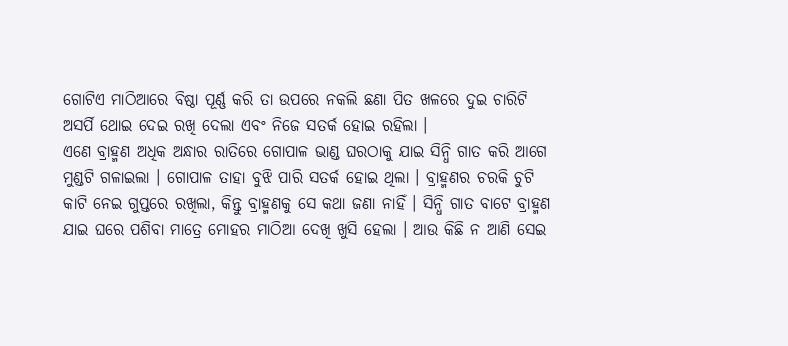ଗୋଟିଏ ମାଠିଆରେ ବିଷ୍ଠା ପୂର୍ଣ୍ଣ କରି ତା ଉପରେ ନକଲି ଛଣା ପିତ ଖଳରେ ଦୁଇ ଚାରିଟି ଅସର୍ପି ଥୋଇ ଦେଇ ରଖି ଦେଲା ଏବଂ ନିଜେ ସତର୍କ ହୋଇ ରହିଲା ।
ଏଣେ ବ୍ରାହ୍ମଣ ଅଧିକ ଅନ୍ଧାର ରାତିରେ ଗୋପାଳ ଭାଣ୍ଡ ଘରଠାକୁ ଯାଇ ସିନ୍ଧି ଗାତ କରି ଆଗେ ମୁଣ୍ଡଟି ଗଳାଇଲା । ଗୋପାଳ ତାହା ବୁଝି ପାରି ସତର୍କ ହୋଇ ଥିଲା । ବ୍ରାହ୍ମଣର ଚରକି ଚୁଟି କାଟି ନେଇ ଗୁପ୍ତରେ ରଖିଲା, କିନ୍ତୁ ବ୍ରାହ୍ମଣକୁ ସେ କଥା ଜଣା ନାହିଁ । ସିନ୍ଧି ଗାତ ବାଟେ ବ୍ରାହ୍ମଣ ଯାଇ ଘରେ ପଶିବା ମାତ୍ରେ ମୋହର ମାଠିଆ ଦେଖି ଖୁସି ହେଲା । ଆଉ କିଛି ନ ଆଣି ସେଇ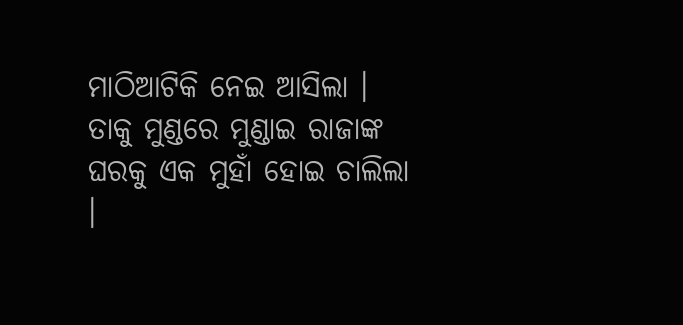ମାଠିଆଟିକି ନେଇ ଆସିଲା । ତାକୁ ମୁଣ୍ଡରେ ମୁଣ୍ଡାଇ ରାଜାଙ୍କ ଘରକୁ ଏକ ମୁହାଁ ହୋଇ ଚାଲିଲା ।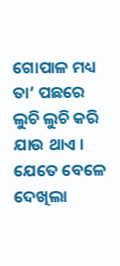ଗୋପାଳ ମଧ୍ୟ ତା’ ପଛରେ ଲୁଚି ଲୁଚି କରି ଯାଉ ଥାଏ ।
ଯେତେ ବେଳେ ଦେଖିଲା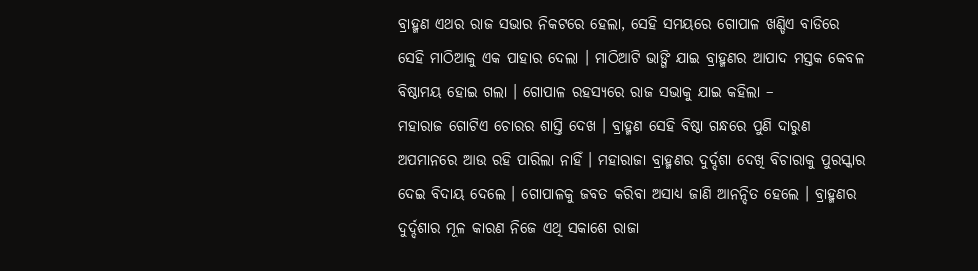ବ୍ରାହ୍ମଣ ଏଥର ରାଜ ସଭାର ନିକଟରେ ହେଲା, ସେହି ସମୟରେ ଗୋପାଳ ଖଣ୍ଡିଏ ବାଡିରେ ସେହି ମାଠିଆକୁ ଏକ ପାହାର ଦେଲା । ମାଠିଆଟି ଭାଙ୍ଗି ଯାଇ ବ୍ରାହ୍ମଣର ଆପାଦ ମସ୍ତକ କେବଳ ବିଷ୍ଠାମୟ ହୋଇ ଗଲା । ଗୋପାଳ ରହସ୍ୟରେ ରାଜ ସଭାକୁ ଯାଇ କହିଲା –
ମହାରାଜ ଗୋଟିଏ ଚୋରର ଶାସ୍ତି ଦେଖ । ବ୍ରାହ୍ମଣ ସେହି ବିଷ୍ଠା ଗନ୍ଧରେ ପୁଣି ଦାରୁଣ ଅପମାନରେ ଆଉ ରହି ପାରିଲା ନାହିଁ । ମହାରାଜା ବ୍ରାହ୍ମଣର ଦୁର୍ଦ୍ଦଶା ଦେଖି ବିଚାରାକୁ ପୁରସ୍କାର ଦେଇ ବିଦାୟ ଦେଲେ । ଗୋପାଳକୁ ଜବତ କରିବା ଅସାଧ୍ୟ ଜାଣି ଆନନ୍ଦିତ ହେଲେ । ବ୍ରାହ୍ମଣର ଦୁର୍ଦ୍ଦଶାର ମୂଳ କାରଣ ନିଜେ ଏଥି ସକାଶେ ରାଜା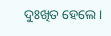ଦୁଃଖିତ ହେଲେ ।